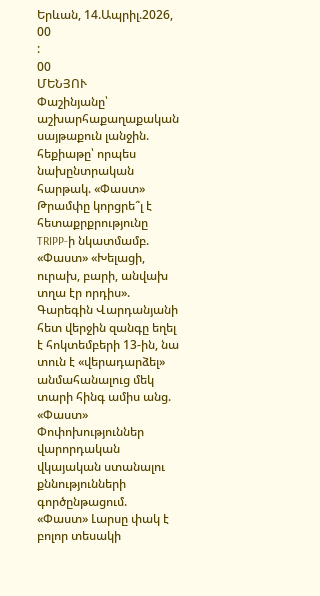Երևան, 14.Ապրիլ.2026,
00
:
00
ՄԵՆՅՈՒ
Փաշինյանը՝ աշխարհաքաղաքական սայթաքուն լանջին. հեքիաթը՝ որպես նախընտրական հարթակ. «Փաստ» Թրամփը կորցրե՞լ է հետաքրքրությունը TRIPP-ի նկատմամբ. «Փաստ» «Խելացի, ուրախ, բարի, անվախ տղա էր որդիս». Գարեգին Վարդանյանի հետ վերջին զանգը եղել է հոկտեմբերի 13-ին, նա տուն է «վերադարձել» անմահանալուց մեկ տարի հինգ ամիս անց. «Փաստ» Փոփոխություններ վարորդական վկայական ստանալու քննությունների գործընթացում. «Փաստ» Լարսը փակ է բոլոր տեսակի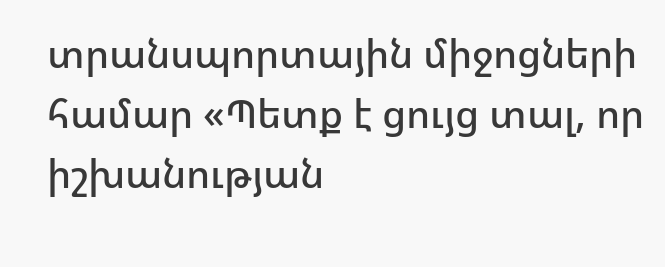տրանսպորտային միջոցների համար «Պետք է ցույց տալ, որ իշխանության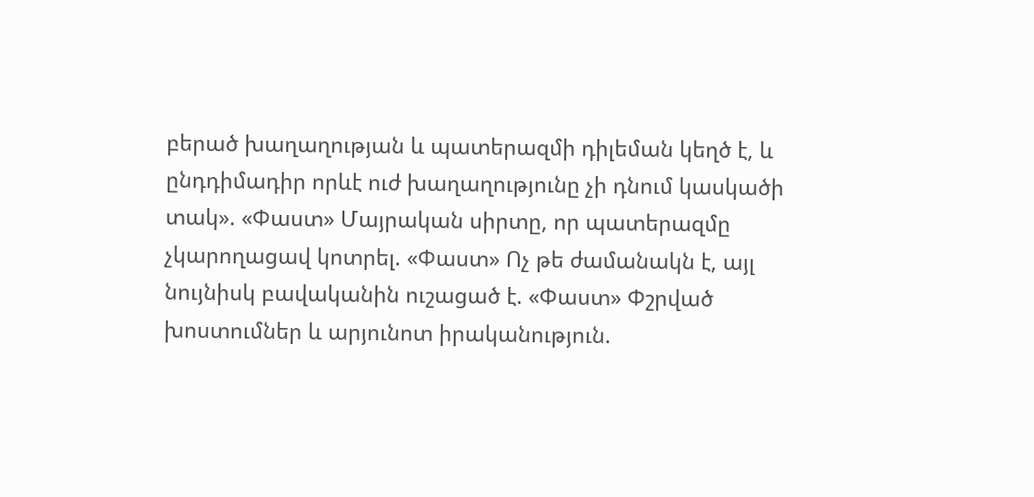բերած խաղաղության և պատերազմի դիլեման կեղծ է, և ընդդիմադիր որևէ ուժ խաղաղությունը չի դնում կասկածի տակ». «Փաստ» Մայրական սիրտը, որ պատերազմը չկարողացավ կոտրել. «Փաստ» Ոչ թե ժամանակն է, այլ նույնիսկ բավականին ուշացած է. «Փաստ» Փշրված խոստումներ և արյունոտ իրականություն.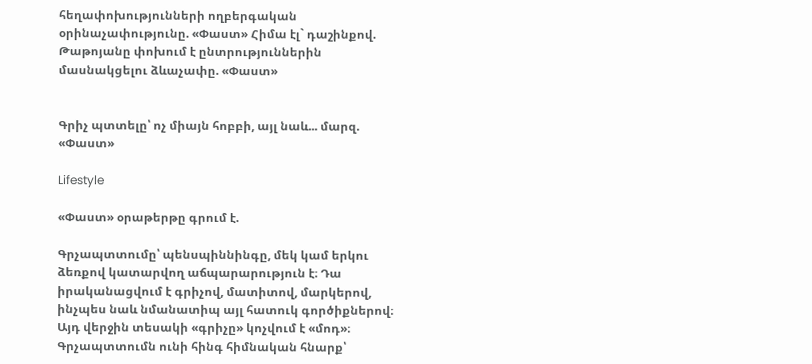հեղափոխությունների ողբերգական օրինաչափությունը. «Փաստ» Հիմա էլ` դաշինքով. Թաթոյանը փոխում է ընտրություններին մասնակցելու ձևաչափը. «Փաստ»


Գրիչ պտտելը՝ ոչ միայն հոբբի, այլ նաև... մարզ. «Փաստ»

Lifestyle

«Փաստ» օրաթերթը գրում է.

Գրչապտտումը՝ պենսպիննինգը, մեկ կամ երկու ձեռքով կատարվող աճպարարություն է։ Դա իրականացվում է գրիչով, մատիտով, մարկերով, ինչպես նաև նմանատիպ այլ հատուկ գործիքներով։ Այդ վերջին տեսակի «գրիչը» կոչվում է «մոդ»։ Գրչապտտումն ունի հինգ հիմնական հնարք՝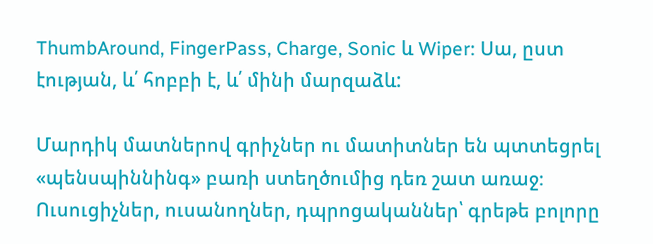ThumbAround, FingerPass, Charge, Sonic և Wiper։ Սա, ըստ էության, և՛ հոբբի է, և՛ մինի մարզաձև:

Մարդիկ մատներով գրիչներ ու մատիտներ են պտտեցրել «պենսպիննինգ» բառի ստեղծումից դեռ շատ առաջ։ Ուսուցիչներ, ուսանողներ, դպրոցականներ՝ գրեթե բոլորը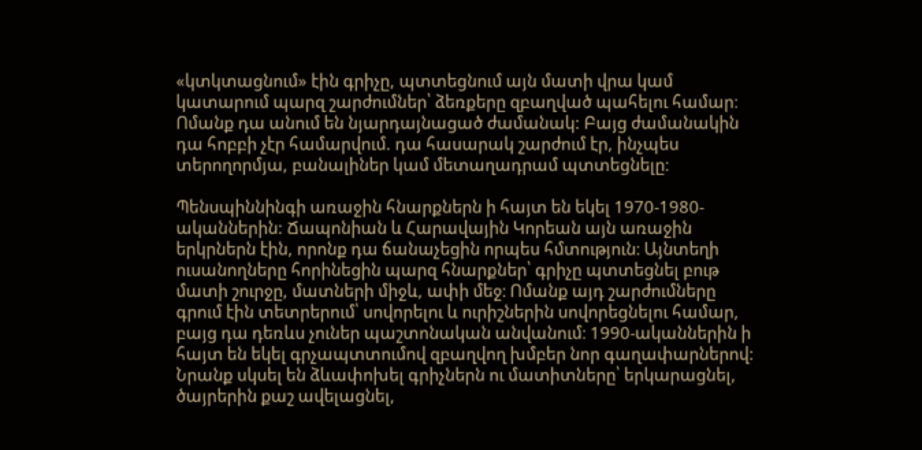«կտկտացնում» էին գրիչը, պտտեցնում այն մատի վրա կամ կատարում պարզ շարժումներ՝ ձեռքերը զբաղված պահելու համար։ Ոմանք դա անում են նյարդայնացած ժամանակ: Բայց ժամանակին դա հոբբի չէր համարվում. դա հասարակ շարժում էր, ինչպես տերողորմյա, բանալիներ կամ մետաղադրամ պտտեցնելը։

Պենսպիննինգի առաջին հնարքներն ի հայտ են եկել 1970-1980-ականներին: Ճապոնիան և Հարավային Կորեան այն առաջին երկրներն էին, որոնք դա ճանաչեցին որպես հմտություն։ Այնտեղի ուսանողները հորինեցին պարզ հնարքներ՝ գրիչը պտտեցնել բութ մատի շուրջը, մատների միջև, ափի մեջ։ Ոմանք այդ շարժումները գրում էին տետրերում՝ սովորելու և ուրիշներին սովորեցնելու համար, բայց դա դեռևս չուներ պաշտոնական անվանում։ 1990-ականներին ի հայտ են եկել գրչապտտումով զբաղվող խմբեր նոր գաղափարներով: Նրանք սկսել են ձևափոխել գրիչներն ու մատիտները՝ երկարացնել, ծայրերին քաշ ավելացնել,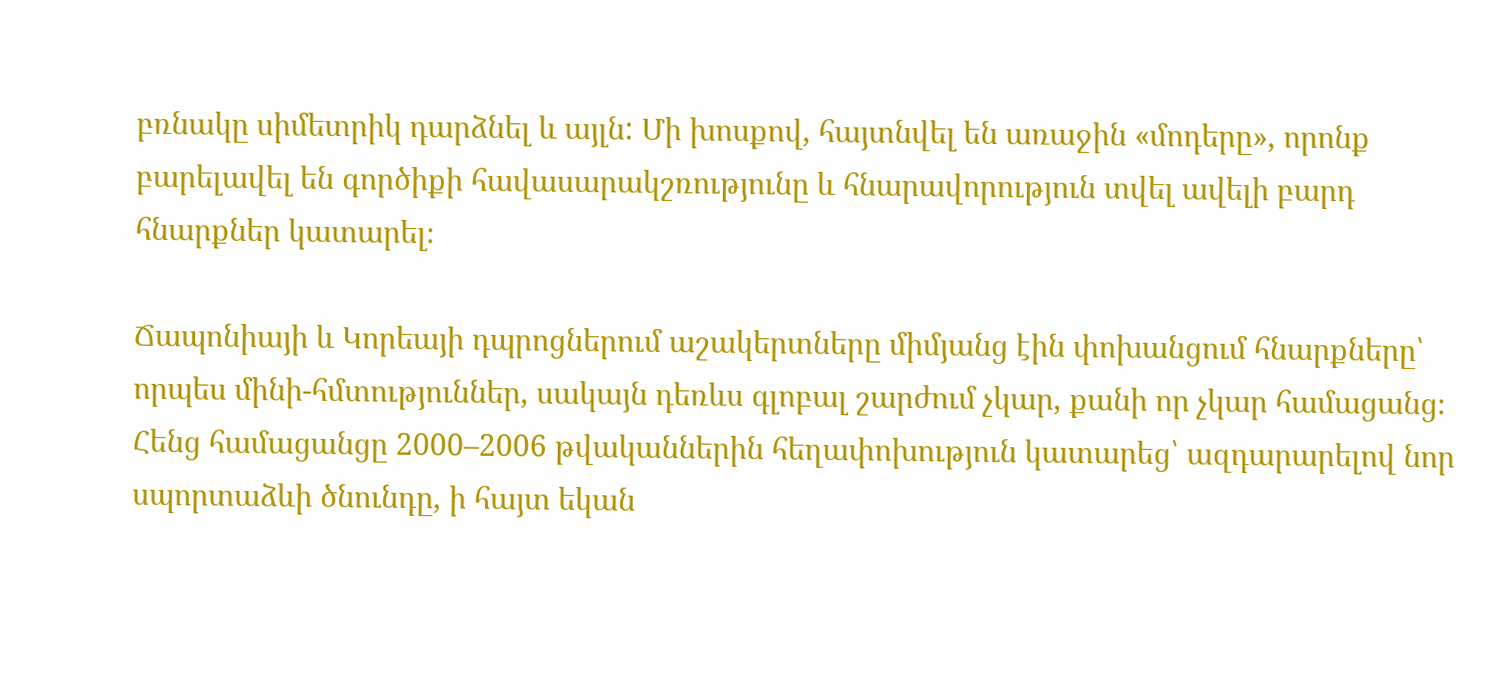բռնակը սիմետրիկ դարձնել և այլն: Մի խոսքով, հայտնվել են առաջին «մոդերը», որոնք բարելավել են գործիքի հավասարակշռությունը և հնարավորություն տվել ավելի բարդ հնարքներ կատարել։

Ճապոնիայի և Կորեայի դպրոցներում աշակերտները միմյանց էին փոխանցում հնարքները՝ որպես մինի-հմտություններ, սակայն դեռևս գլոբալ շարժում չկար, քանի որ չկար համացանց։ Հենց համացանցը 2000–2006 թվականներին հեղափոխություն կատարեց՝ ազդարարելով նոր սպորտաձևի ծնունդը, ի հայտ եկան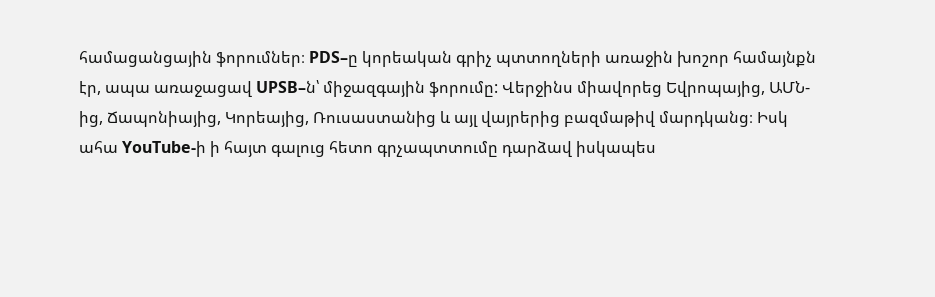համացանցային ֆորումներ։ PDS–ը կորեական գրիչ պտտողների առաջին խոշոր համայնքն էր, ապա առաջացավ UPSB–ն՝ միջազգային ֆորումը: Վերջինս միավորեց Եվրոպայից, ԱՄՆ-ից, Ճապոնիայից, Կորեայից, Ռուսաստանից և այլ վայրերից բազմաթիվ մարդկանց։ Իսկ ահա YouTube-ի ի հայտ գալուց հետո գրչապտտումը դարձավ իսկապես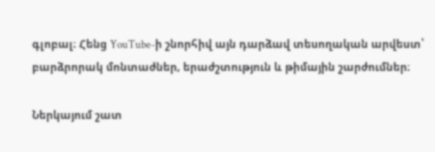գլոբալ։ Հենց YouTube-ի շնորհիվ այն դարձավ տեսողական արվեստ՝ բարձրորակ մոնտաժներ, երաժշտություն և թիմային շարժումներ։

Ներկայում շատ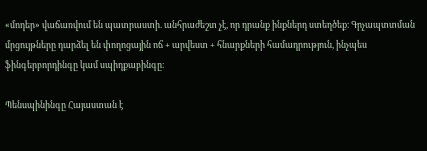«մոդեր» վաճառվում են պատրաստի. անհրաժեշտ չէ, որ դրանք ինքներդ ստեղծեք։ Գրչապտտման մրցույթները դարձել են փողոցային ոճ + արվեստ + հնարքների համադրություն, ինչպես ֆինգերբորդինգը կամ սպիդքաբինգը։

Պենսպինինգը Հայաստան է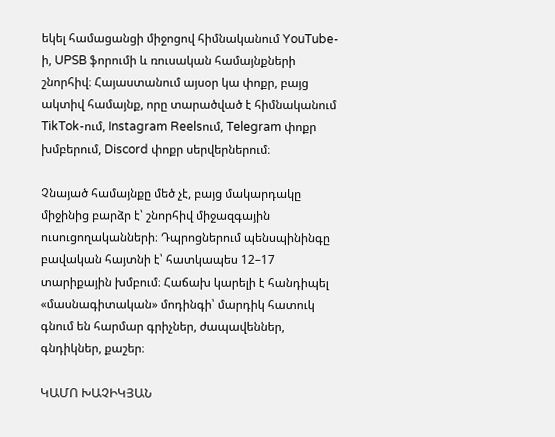եկել համացանցի միջոցով հիմնականում YouTube-ի, UPSB ֆորումի և ռուսական համայնքների շնորհիվ։ Հայաստանում այսօր կա փոքր, բայց ակտիվ համայնք, որը տարածված է հիմնականում TikTok-ում, Instagram Reelsում, Telegram փոքր խմբերում, Discord փոքր սերվերներում։

Չնայած համայնքը մեծ չէ, բայց մակարդակը միջինից բարձր է՝ շնորհիվ միջազգային ուսուցողականների։ Դպրոցներում պենսպինինգը բավական հայտնի է՝ հատկապես 12–17 տարիքային խմբում։ Հաճախ կարելի է հանդիպել «մասնագիտական» մոդինգի՝ մարդիկ հատուկ գնում են հարմար գրիչներ, ժապավեններ, գնդիկներ, քաշեր։

ԿԱՄՈ ԽԱՉԻԿՅԱՆ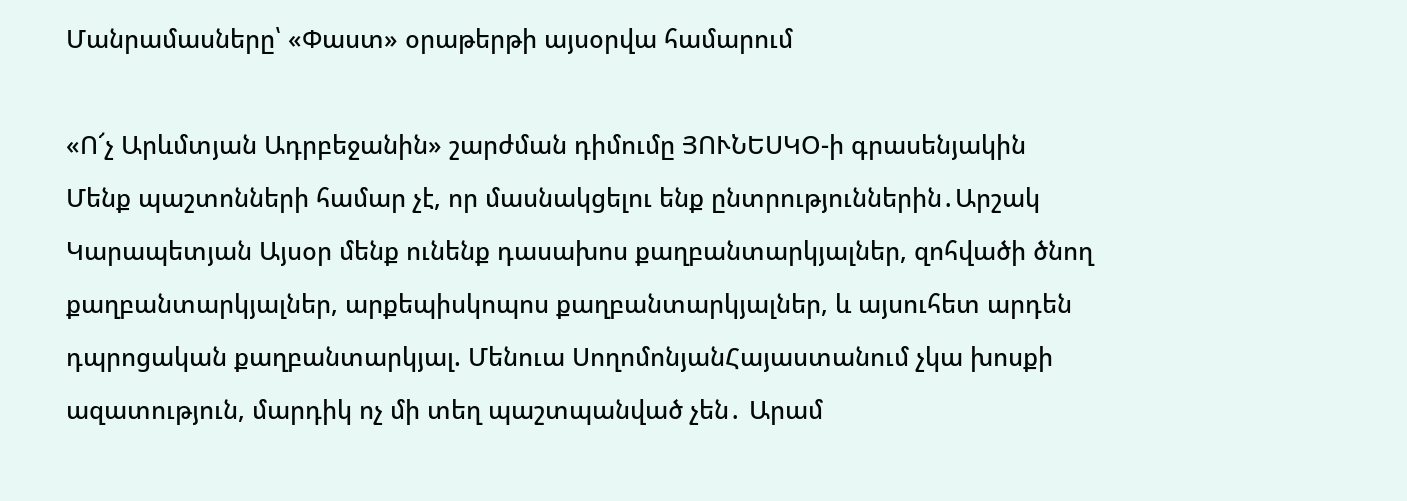Մանրամասները՝ «Փաստ» օրաթերթի այսօրվա համարում

«Ո՜չ Արևմտյան Ադրբեջանին» շարժման դիմումը ՅՈՒՆԵՍԿՕ-ի գրասենյակին Մենք պաշտոնների համար չէ, որ մասնակցելու ենք ընտրություններին․Արշակ Կարապետյան Այսօր մենք ունենք դասախոս քաղբանտարկյալներ, զոհվածի ծնող քաղբանտարկյալներ, արքեպիսկոպոս քաղբանտարկյալներ, և այսուհետ արդեն դպրոցական քաղբանտարկյալ. Մենուա ՍողոմոնյանՀայաստանում չկա խոսքի ազատություն, մարդիկ ոչ մի տեղ պաշտպանված չեն․ Արամ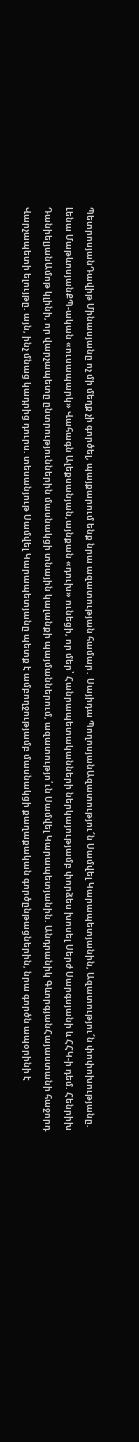ՊետրոսյանԴավիթ Մինասյանը ոչ մի մեղք չի գործել, պայքարում ենք նրա ազատության համար․ Սայիդա ՊողոսյանԱզատությու՜ն Սամվել Կարապետյանին, Ազատությու՜ն փոփոխությանը. Լենա ՄաթևոսյանՔՊ-ական «ուսապարկ» Վահագն Ալեքսանյան,այնքան «դուխ» ունեցի, որ մեր՝ Հանրապետականների ներկայությամբ փորձես խոսել Սերժ Սարգսյանի և ՀՀԿ-ի դեմ. Հենրիխ ԴանիելյանԱմոթ կլինի, որ վարչապետը ընտրություններին մասնակցի տնային կալանքի պայմաններում, ազատությո՛ւն Սամվել Կարապետյանին. Անդրանիկ ԳևորգյանՀայաստանի հաջորդ Վարչապետի ելույթը. այն, ինչ մնաց կադրից դուրս. տեսանյութ Սամվել Կարապետյանը պետք է ամբողջությամբ մասնակցի քաղաքական գործընթացներին, նրա գործն ապօրինի է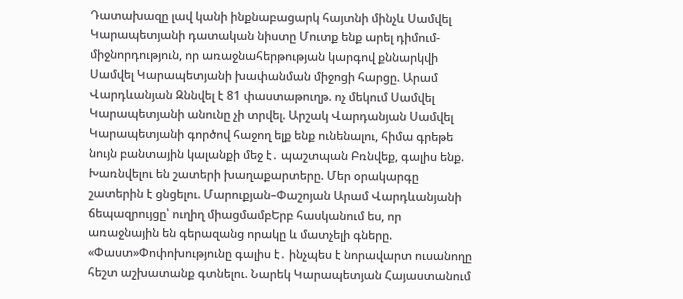Դատախազը լավ կանի ինքնաբացարկ հայտնի մինչև Սամվել Կարապետյանի դատական նիստը Մուտք ենք արել դիմում-միջնորդություն, որ առաջնահերթության կարգով քննարկվի Սամվել Կարապետյանի խափանման միջոցի հարցը. Արամ Վարդևանյան Զննվել է 81 փաստաթուղթ. ոչ մեկում Սամվել Կարապետյանի անունը չի տրվել. Արշակ Վարդանյան Սամվել Կարապետյանի գործով հաջող ելք ենք ունենալու, հիմա գրեթե նույն բանտային կալանքի մեջ է․ պաշտպան Բռնվեք, գալիս ենք. Խառնվելու են շատերի խաղաքարտերը. Մեր օրակարգը շատերին է ցնցելու. Մարուքյան–Փաշոյան Արամ Վարդևանյանի ճեպազրույցը՝ ուղիղ միացմամբԵրբ հասկանում ես, որ առաջնային են գերազանց որակը և մատչելի գները. «Փաստ»Փոփոխությունը գալիս է․ ինչպես է նորավարտ ուսանողը հեշտ աշխատանք գտնելու. Նարեկ Կարապետյան Հայաստանում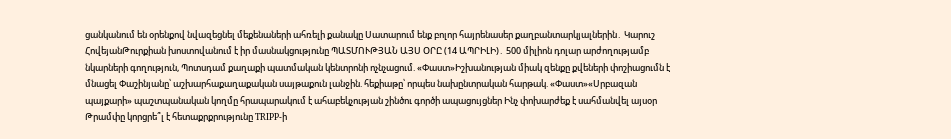ցանկանում են օրենքով նվազեցնել մեքենաների ահռելի քանակը Սատարում ենք բոլոր հայրենասեր քաղբանտարկյալներին․ Կարուշ ՀովեյանԹուրքիան խոստովանում է իր մասնակցությունը ՊԱՏՄՈՒԹՅԱՆ ԱՅՍ ՕՐԸ (14 ԱՊՐԻԼԻ)․ 500 միլիոն դոլար արժողությամբ նկարների գողություն, Պոտսդամ քաղաքի պատմական կենտրոնի ոչնչացում. «Փաստ»Իշխանության միակ զենքը քվեների փոշիացումն է մնացել Փաշինյանը՝ աշխարհաքաղաքական սայթաքուն լանջին. հեքիաթը՝ որպես նախընտրական հարթակ. «Փաստ»«Սրբազան պայքարի» պաշտպանական կողմը հրապարակում է ահաբեկչության շինծու գործի ապացույցներ Ինչ փոխարժեք է սահմանվել այսօր Թրամփը կորցրե՞լ է հետաքրքրությունը TRIPP-ի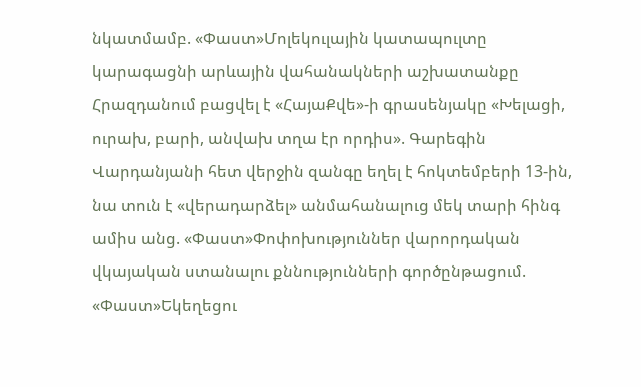նկատմամբ. «Փաստ»Մոլեկուլային կատապուլտը կարագացնի արևային վահանակների աշխատանքը Հրազդանում բացվել է «ՀայաՔվե»-ի գրասենյակը «Խելացի, ուրախ, բարի, անվախ տղա էր որդիս». Գարեգին Վարդանյանի հետ վերջին զանգը եղել է հոկտեմբերի 13-ին, նա տուն է «վերադարձել» անմահանալուց մեկ տարի հինգ ամիս անց. «Փաստ»Փոփոխություններ վարորդական վկայական ստանալու քննությունների գործընթացում. «Փաստ»Եկեղեցու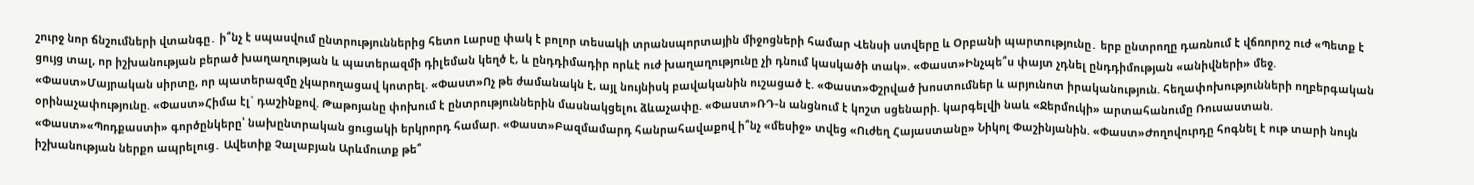շուրջ նոր ճնշումների վտանգը․ ի՞նչ է սպասվում ընտրություններից հետո Լարսը փակ է բոլոր տեսակի տրանսպորտային միջոցների համար Վենսի ստվերը և Օրբանի պարտությունը․ երբ ընտրողը դառնում է վճռորոշ ուժ «Պետք է ցույց տալ, որ իշխանության բերած խաղաղության և պատերազմի դիլեման կեղծ է, և ընդդիմադիր որևէ ուժ խաղաղությունը չի դնում կասկածի տակ». «Փաստ»Ինչպե՞ս փայտ չդնել ընդդիմության «անիվների» մեջ. «Փաստ»Մայրական սիրտը, որ պատերազմը չկարողացավ կոտրել. «Փաստ»Ոչ թե ժամանակն է, այլ նույնիսկ բավականին ուշացած է. «Փաստ»Փշրված խոստումներ և արյունոտ իրականություն. հեղափոխությունների ողբերգական օրինաչափությունը. «Փաստ»Հիմա էլ` դաշինքով. Թաթոյանը փոխում է ընտրություններին մասնակցելու ձևաչափը. «Փաստ»ՌԴ-ն անցնում է կոշտ սցենարի. կարգելվի նաև «Ջերմուկի» արտահանումը Ռուսաստան. «Փաստ»«Պոդքաստի» գործընկերը՝ նախընտրական ցուցակի երկրորդ համար. «Փաստ»Բազմամարդ հանրահավաքով ի՞նչ «մեսիջ» տվեց «Ուժեղ Հայաստանը» Նիկոլ Փաշինյանին. «Փաստ»Ժողովուրդը հոգնել է ութ տարի նույն իշխանության ներքո ապրելուց․ Ավետիք Չալաբյան Արևմուտք թե՞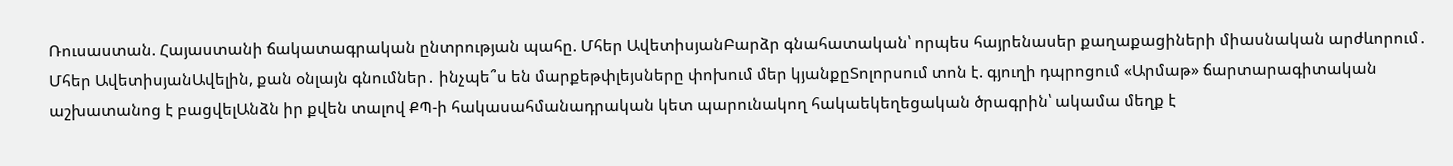Ռուսաստան. Հայաստանի ճակատագրական ընտրության պահը. Մհեր ԱվետիսյանԲարձր գնահատական՝ որպես հայրենասեր քաղաքացիների միասնական արժևորում․ Մհեր ԱվետիսյանԱվելին, քան օնլայն գնումներ․ ինչպե՞ս են մարքեթփլեյսները փոխում մեր կյանքըՏոլորսում տոն է. գյուղի դպրոցում «Արմաթ» ճարտարագիտական աշխատանոց է բացվելԱնձն իր քվեն տալով ՔՊ-ի հակասահմանադրական կետ պարունակող հակաեկեղեցական ծրագրին՝ ակամա մեղք է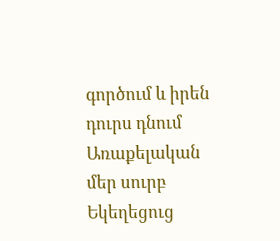գործում և իրեն դուրս դնում Առաքելական մեր սուրբ Եկեղեցուց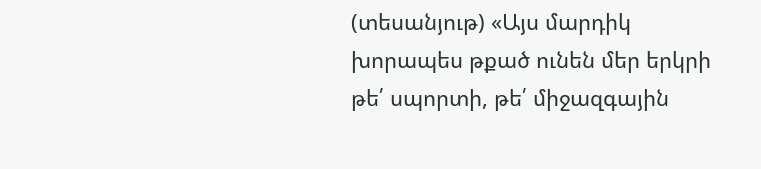(տեսանյութ) «Այս մարդիկ խորապես թքած ունեն մեր երկրի թե՛ սպորտի, թե՛ միջազգային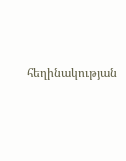հեղինակության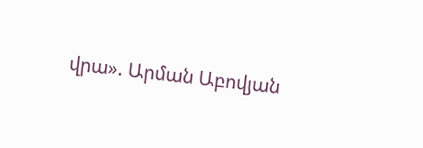վրա». Արման Աբովյան